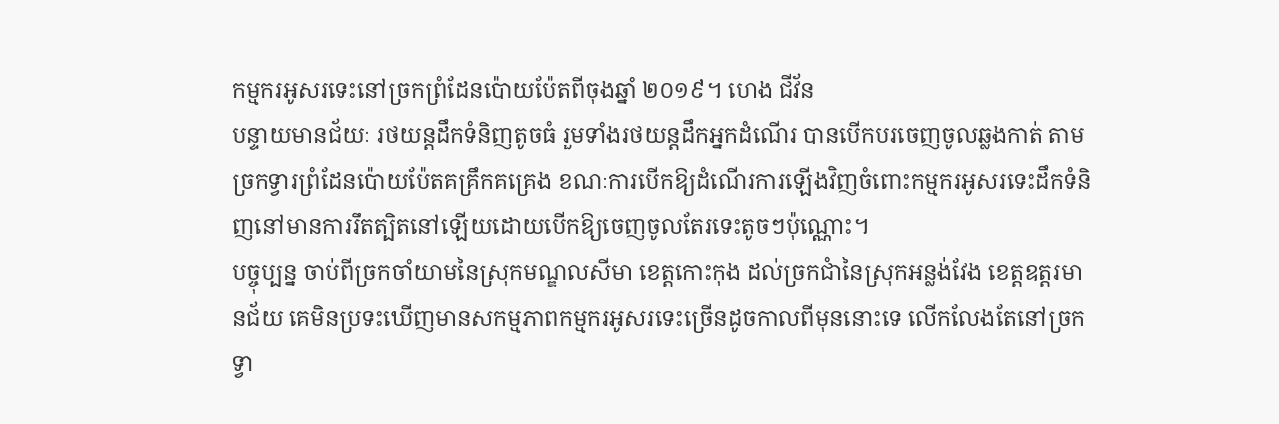កម្មករអូសរទេះនៅច្រកព្រំដែនប៉ោយប៉ែតពីចុងឆ្នាំ ២០១៩។ ហេង ជីវ័ន
បន្ទាយមានជ័យៈ រថយន្តដឹកទំនិញតូចធំ រួមទាំងរថយន្តដឹកអ្នកដំណើរ បានបើកបរចេញចូលឆ្លងកាត់ តាមច្រកទ្វារព្រំដែនប៉ោយប៉ែតគគ្រឹកគគ្រេង ខណៈការបើកឱ្យដំណើរការឡើងវិញចំពោះកម្មករអូសរទេះដឹកទំនិញនៅមានការរឹតត្បិតនៅឡើយដោយបើកឱ្យចេញចូលតែរទេះតូចៗប៉ុណ្ណោះ។
បច្ចុប្បន្ន ចាប់ពីច្រកចាំយាមនៃស្រុកមណ្ឌលសីមា ខេត្តកោះកុង ដល់ច្រកជាំនៃស្រុកអន្លង់វែង ខេត្តឧត្តរមានជ័យ គេមិនប្រទះឃើញមានសកម្មភាពកម្មករអូសរទេះច្រើនដូចកាលពីមុននោះទេ លើកលែងតែនៅច្រកទ្វា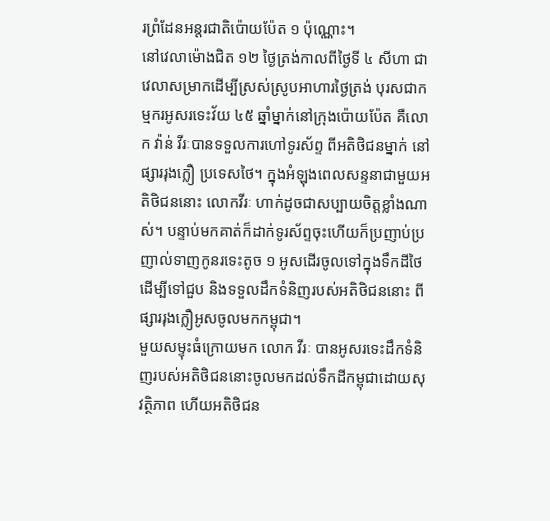រព្រំដែនអន្តរជាតិប៉ោយប៉ែត ១ ប៉ុណ្ណោះ។
នៅវេលាម៉ោងជិត ១២ ថ្ងៃត្រង់កាលពីថ្ងៃទី ៤ សីហា ជាវេលាសម្រាកដើម្បីស្រស់ស្រូបអាហារថ្ងៃត្រង់ បុរសជាកម្មករអូសរទេះវ័យ ៤៥ ឆ្នាំម្នាក់នៅក្រុងប៉ោយប៉ែត គឺលោក វ៉ាន់ វីរៈបានទទួលការហៅទូរស័ព្ទ ពីអតិថិជនម្នាក់ នៅផ្សាររុងក្លឿ ប្រទេសថៃ។ ក្នុងអំឡុងពេលសន្ទនាជាមួយអតិថិជននោះ លោកវីរៈ ហាក់ដូចជាសប្បាយចិត្តខ្លាំងណាស់។ បន្ទាប់មកគាត់ក៏ដាក់ទូរស័ព្ទចុះហើយក៏ប្រញាប់ប្រញាល់ទាញកូនរទេះតូច ១ អូសដើរចូលទៅក្នុងទឹកដីថៃ ដើម្បីទៅជួប និងទទួលដឹកទំនិញរបស់អតិថិជននោះ ពីផ្សាររុងក្លឿអូសចូលមកកម្ពុជា។
មួយសម្ទុះធំក្រោយមក លោក វីរៈ បានអូសរទេះដឹកទំនិញរបស់អតិថិជននោះចូលមកដល់ទឹកដីកម្ពុជាដោយសុវត្ថិភាព ហើយអតិថិជន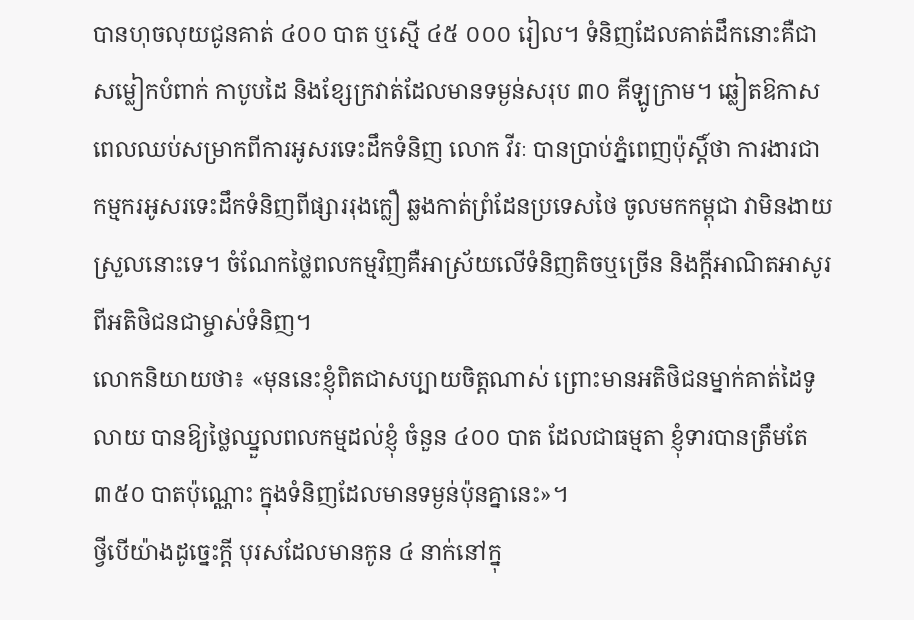បានហុចលុយជូនគាត់ ៤០០ បាត ឬស្មើ ៤៥ ០០០ រៀល។ ទំនិញដែលគាត់ដឹកនោះគឺជាសម្លៀកបំពាក់ កាបូបដៃ និងខ្សែក្រវាត់ដែលមានទម្ងន់សរុប ៣០ គីឡូក្រាម។ ឆ្លៀតឱកាសពេលឈប់សម្រាកពីការអូសរទេះដឹកទំនិញ លោក វីរៈ បានប្រាប់ភ្នំពេញប៉ុស្តិ៍ថា ការងារជាកម្មករអូសរទេះដឹកទំនិញពីផ្សាររុងក្លឿ ឆ្លងកាត់ព្រំដែនប្រទេសថៃ ចូលមកកម្ពុជា វាមិនងាយស្រួលនោះទេ។ ចំណែកថ្លៃពលកម្មវិញគឺអាស្រ័យលើទំនិញតិចឬច្រើន និងក្ដីអាណិតអាសូរពីអតិថិជនជាម្ចាស់ទំនិញ។
លោកនិយាយថា៖ «មុននេះខ្ញុំពិតជាសប្បាយចិត្តណាស់ ព្រោះមានអតិថិជនម្នាក់គាត់ដៃទូលាយ បានឱ្យថ្លៃឈ្នួលពលកម្មដល់ខ្ញុំ ចំនួន ៤០០ បាត ដែលជាធម្មតា ខ្ញុំទារបានត្រឹមតែ ៣៥០ បាតប៉ុណ្ណោះ ក្នុងទំនិញដែលមានទម្ងន់ប៉ុនគ្នានេះ»។
ថ្វីបើយ៉ាងដូច្នេះក្ដី បុរសដែលមានកូន ៤ នាក់នៅក្នុ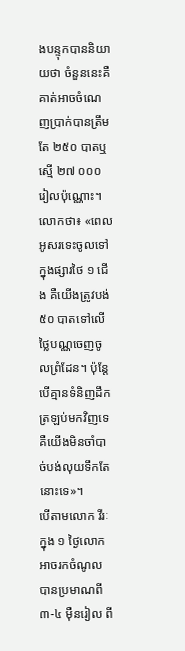ងបន្ទុកបាននិយាយថា ចំនួននេះគឺគាត់អាចចំណេញប្រាក់បានត្រឹមតែ ២៥០ បាតឬស្មើ ២៧ ០០០ រៀលប៉ុណ្ណោះ។
លោកថា៖ «ពេលអូសរទេះចូលទៅក្នុងផ្សារថៃ ១ ជើង គឺយើងត្រូវបង់ ៥០ បាតទៅលើថ្លៃបណ្ណចេញចូលព្រំដែន។ ប៉ុន្តែបើគ្មានទំនិញដឹកត្រឡប់មកវិញទេ គឺយើងមិនចាំបាច់បង់លុយទឹកតែនោះទេ»។
បើតាមលោក វីរៈ ក្នុង ១ ថ្ងៃលោកអាចរកចំណូលបានប្រមាណពី ៣-៤ ម៉ឺនរៀល ពី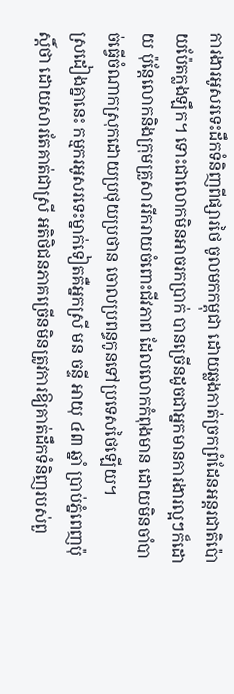ការងារអូសរទេះដឹកទំនិញពីផ្សារថៃ ចូលមកកម្ពុជា ដោយឆ្លងកាត់ច្រកព្រំដែនអន្តរជាតិប៉ោយប៉ែតក្លងឡឹក។ ទោះជាលោកមិនអាចរកប្រាក់ បានច្រើនដូចជាអ្នកមានការងារល្អៗក៏ដោយ ប៉ុន្តែលោកនិងក្រុមគ្រួសាររីករាយចំពោះជីវភាព ដែលលោកកំពុងមាន ដោយមិនចាំបាច់ធ្វើចំណាកស្រុកដោយប្រថុយប្រថាន ចោលប្រពន្ធកូនទៅប្រទេសថៃឡើយ។
ស្រដៀងគ្នានេះ កម្មករអូសរទេះម្នាក់ទៀតគឺអ្នកស្រី មន ចន្ទី អាយុ ៤៣ ឆ្នាំ ប្រាប់ភ្នំពេញប៉ុស្តិ៍ថា ដោយសារតែគាត់ជាស្រី អតិថិជនភាគច្រើនមិនត្រូវការឱ្យគាត់ដឹកទំនិញរបស់ពួ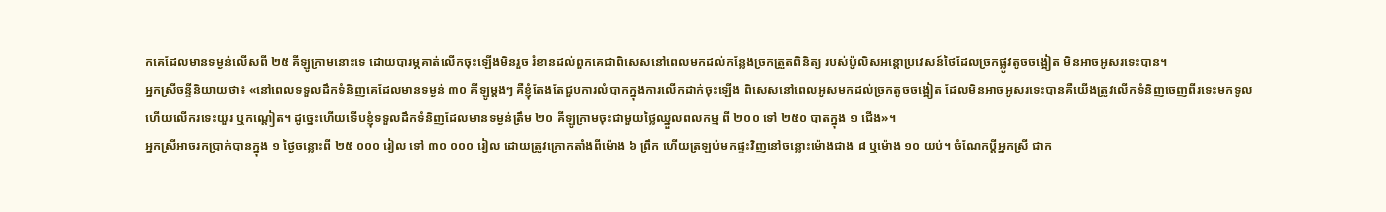កគេដែលមានទម្ងន់លើសពី ២៥ គីឡូក្រាមនោះទេ ដោយបារម្ភគាត់លើកចុះឡើងមិនរួច រំខានដល់ពួកគេជាពិសេសនៅពេលមកដល់កន្លែងច្រកត្រួតពិនិត្យ របស់ប៉ូលិសអន្តោប្រវេសន៍ថៃដែលច្រកផ្លូវតូចចង្អៀត មិនអាចអូសរទេះបាន។
អ្នកស្រីចន្ទីនិយាយថា៖ «នៅពេលទទួលដឹកទំនិញគេដែលមានទម្ងន់ ៣០ គីឡូម្ដងៗ គឺខ្ញុំតែងតែជួបការលំបាកក្នុងការលើកដាក់ចុះឡើង ពិសេសនៅពេលអូសមកដល់ច្រកតូចចង្អៀត ដែលមិនអាចអូសរទេះបានគឺយើងត្រូវលើកទំនិញចេញពីរទេះមកទូល ហើយលើករទេះយួរ ឬកណ្ដៀត។ ដូច្នេះហើយទើបខ្ញុំទទួលដឹកទំនិញដែលមានទម្ងន់ត្រឹម ២០ គីឡូក្រាមចុះជាមួយថ្លៃឈ្នួលពលកម្ម ពី ២០០ ទៅ ២៥០ បាតក្នុង ១ ជើង»។
អ្នកស្រីអាចរកប្រាក់បានក្នុង ១ ថ្ងៃចន្លោះពី ២៥ ០០០ រៀល ទៅ ៣០ ០០០ រៀល ដោយត្រូវក្រោកតាំងពីម៉ោង ៦ ព្រឹក ហើយត្រឡប់មកផ្ទះវិញនៅចន្លោះម៉ោងជាង ៨ ឬម៉ោង ១០ យប់។ ចំណែកប្ដីអ្នកស្រី ជាក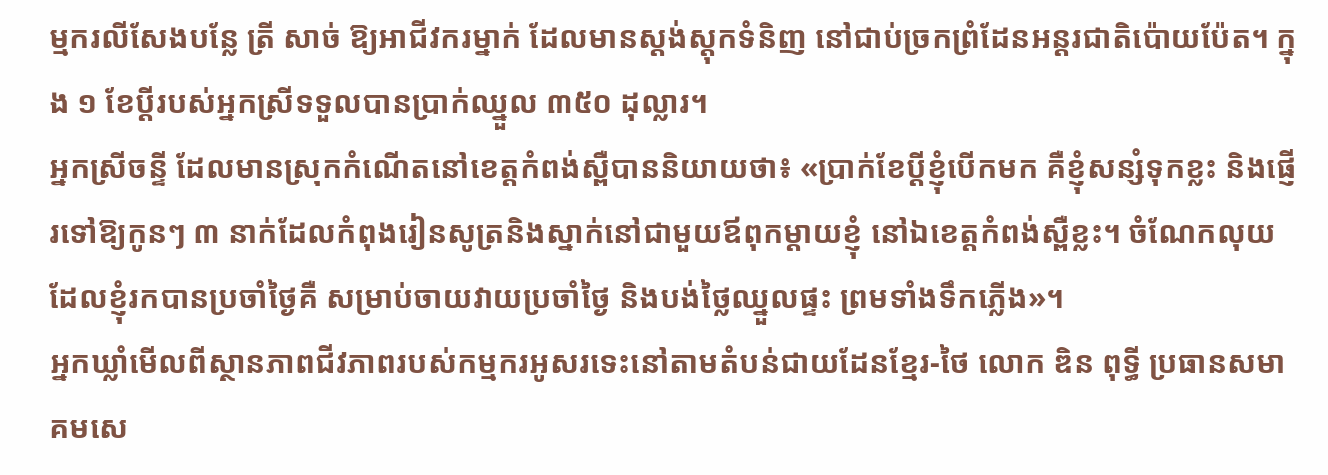ម្មករលីសែងបន្លែ ត្រី សាច់ ឱ្យអាជីវករម្នាក់ ដែលមានស្តង់ស្តុកទំនិញ នៅជាប់ច្រកព្រំដែនអន្តរជាតិប៉ោយប៉ែត។ ក្នុង ១ ខែប្ដីរបស់អ្នកស្រីទទួលបានប្រាក់ឈ្នួល ៣៥០ ដុល្លារ។
អ្នកស្រីចន្ទី ដែលមានស្រុកកំណើតនៅខេត្តកំពង់ស្ពឺបាននិយាយថា៖ «ប្រាក់ខែប្ដីខ្ញុំបើកមក គឺខ្ញុំសន្សំទុកខ្លះ និងផ្ញើរទៅឱ្យកូនៗ ៣ នាក់ដែលកំពុងរៀនសូត្រនិងស្នាក់នៅជាមួយឪពុកម្ដាយខ្ញុំ នៅឯខេត្តកំពង់ស្ពឺខ្លះ។ ចំណែកលុយដែលខ្ញុំរកបានប្រចាំថ្ងៃគឺ សម្រាប់ចាយវាយប្រចាំថ្ងៃ និងបង់ថ្លៃឈ្នួលផ្ទះ ព្រមទាំងទឹកភ្លើង»។
អ្នកឃ្លាំមើលពីស្ថានភាពជីវភាពរបស់កម្មករអូសរទេះនៅតាមតំបន់ជាយដែនខ្មែរ-ថៃ លោក ឌិន ពុទ្ធី ប្រធានសមាគមសេ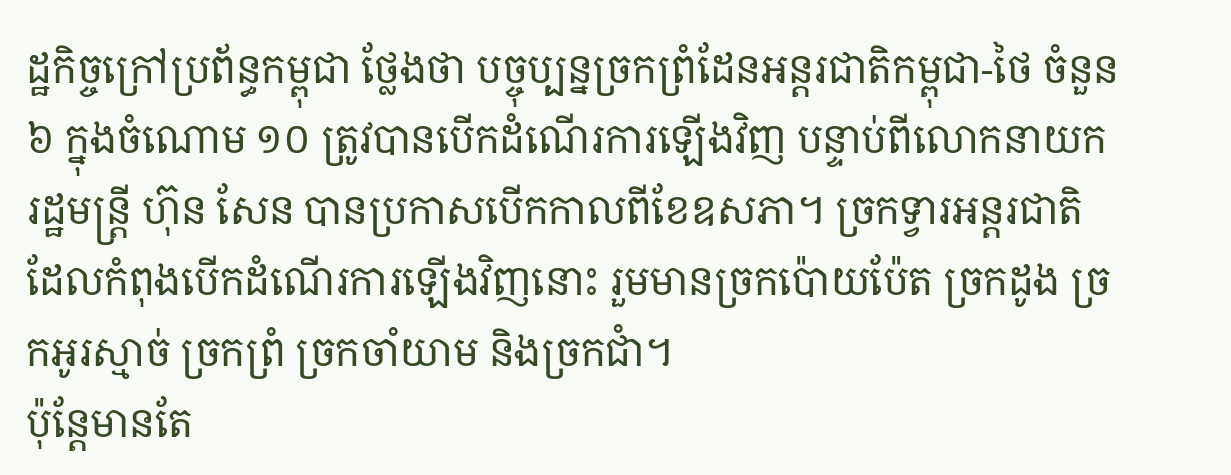ដ្ឋកិច្ចក្រៅប្រព័ន្ធកម្ពុជា ថ្លែងថា បច្ចុប្បន្នច្រកព្រំដែនអន្តរជាតិកម្ពុជា-ថៃ ចំនួន ៦ ក្នុងចំណោម ១០ ត្រូវបានបើកដំណើរការឡើងវិញ បន្ទាប់ពីលោកនាយករដ្ឋមន្ត្រី ហ៊ុន សែន បានប្រកាសបើកកាលពីខែឧសភា។ ច្រកទ្វារអន្តរជាតិ ដែលកំពុងបើកដំណើរការឡើងវិញនោះ រួមមានច្រកប៉ោយប៉ែត ច្រកដូង ច្រកអូរស្មាច់ ច្រកព្រំ ច្រកចាំយាម និងច្រកជាំ។
ប៉ុន្តែមានតែ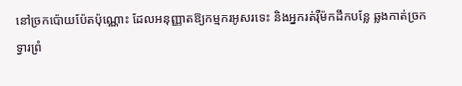នៅច្រកប៉ោយប៉ែតប៉ុណ្ណោះ ដែលអនុញ្ញាតឱ្យកម្មករអូសរទេះ និងអ្នករត់រ៉ឺម៉កដឹកបន្លែ ឆ្លងកាត់ច្រកទ្វារព្រំ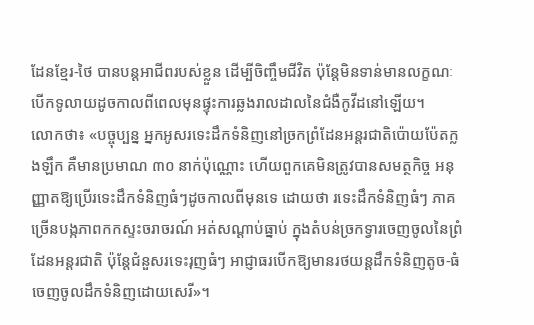ដែនខ្មែរ-ថៃ បានបន្តអាជីពរបស់ខ្លួន ដើម្បីចិញ្ចឹមជីវិត ប៉ុន្តែមិនទាន់មានលក្ខណៈបើកទូលាយដូចកាលពីពេលមុនផ្ទុះការឆ្លងរាលដាលនៃជំងឺកូវីដនៅឡើយ។
លោកថា៖ «បច្ចុប្បន្ន អ្នកអូសរទេះដឹកទំនិញនៅច្រកព្រំដែនអន្តរជាតិប៉ោយប៉ែតក្លងឡឹក គឺមានប្រមាណ ៣០ នាក់ប៉ុណ្ណោះ ហើយពួកគេមិនត្រូវបានសមត្ថកិច្ច អនុញ្ញាតឱ្យប្រើរទេះដឹកទំនិញធំៗដូចកាលពីមុនទេ ដោយថា រទេះដឹកទំនិញធំៗ ភាគច្រើនបង្កភាពកកស្ទះចរាចរណ៍ អត់សណ្ដាប់ធ្នាប់ ក្នុងតំបន់ច្រកទ្វារចេញចូលនៃព្រំដែនអន្តរជាតិ ប៉ុន្តែជំនួសរទេះរុញធំៗ អាជ្ញាធរបើកឱ្យមានរថយន្តដឹកទំនិញតូច-ធំ ចេញចូលដឹកទំនិញដោយសេរី»។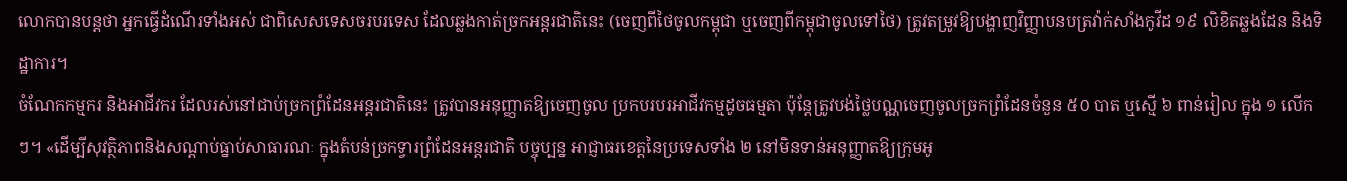លោកបានបន្តថា អ្នកធ្វើដំណើរទាំងអស់ ជាពិសេសទេសចរបរទេស ដែលឆ្លងកាត់ច្រកអន្តរជាតិនេះ (ចេញពីថៃចូលកម្ពុជា ឬចេញពីកម្ពុជាចូលទៅថៃ) ត្រូវតម្រូវឱ្យបង្ហាញវិញ្ញាបនបត្រវ៉ាក់សាំងកូវីដ ១៩ លិខិតឆ្លងដែន និងទិដ្ឋាការ។
ចំណែកកម្មករ និងអាជីវករ ដែលរស់នៅជាប់ច្រកព្រំដែនអន្តរជាតិនេះ ត្រូវបានអនុញ្ញាតឱ្យចេញចូល ប្រកបរបរអាជីវកម្មដូចធម្មតា ប៉ុន្តែត្រូវបង់ថ្លៃបណ្ណចេញចូលច្រកព្រំដែនចំនួន ៥០ បាត ឬស្មើ ៦ ពាន់រៀល ក្នុង ១ លើកៗ។ «ដើម្បីសុវត្ថិភាពនិងសណ្ដាប់ធ្នាប់សាធារណៈ ក្នុងតំបន់ច្រកទ្វារព្រំដែនអន្តរជាតិ បច្ចុប្បន្ន អាជ្ញាធរខេត្តនៃប្រទេសទាំង ២ នៅមិនទាន់អនុញ្ញាតឱ្យក្រុមអូ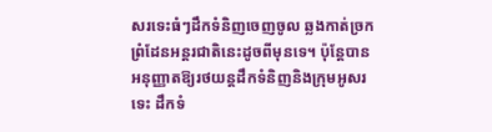សរទេះធំៗដឹកទំនិញចេញចូល ឆ្លងកាត់ច្រកព្រំដែនអន្តរជាតិនេះដូចពីមុនទេ។ ប៉ុន្តែបានអនុញ្ញាតឱ្យរថយន្តដឹកទំនិញនិងក្រុមអូសរទេះ ដឹកទំ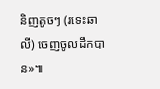និញតូចៗ (រទេះឆាលី) ចេញចូលដឹកបាន»៕